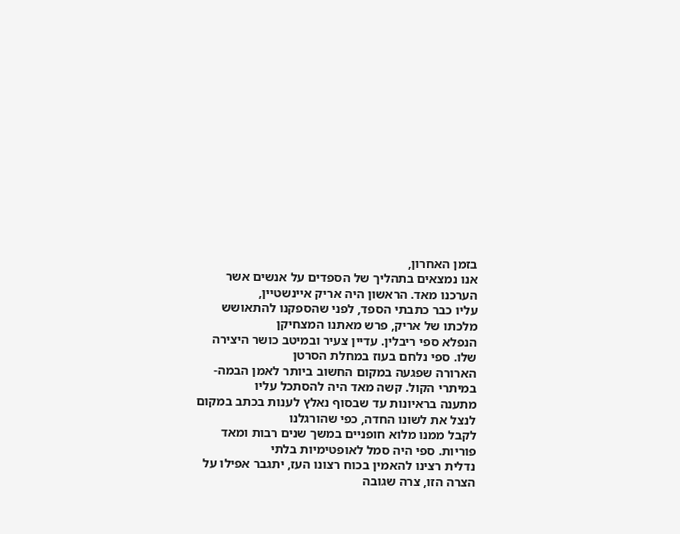בזמן האחרון,
אנו נמצאים בתהליך של הספדים על אנשים אשר הערכנו מאד. הראשון היה אריק איינשטיין,
עליו כבר כתבתי הספד, לפני שהספקנו להתאושש מלכתו של אריק, פרש מאתנו המצחיקן
הנפלא ספי ריבלין. עדיין צעיר ובמיטב כושר היצירה שלו. ספי נלחם בעוז במחלת הסרטן
הארורה שפגעה במקום החשוב ביותר לאמן הבמה-במיתרי הקול. קשה מאד היה להסתכל עליו
מתענה בראיונות עד שבסוף נאלץ לענות בכתב במקום לנצל את לשונו החדה, כפי שהורגלנו
לקבל ממנו מלוא חופניים במשך שנים רבות ומאד פוריות. ספי היה סמל לאופטימיות בלתי
נדלית רצינו להאמין בכוח רצונו העז, יתגבר אפילו על הצרה הזו, צרה שגובה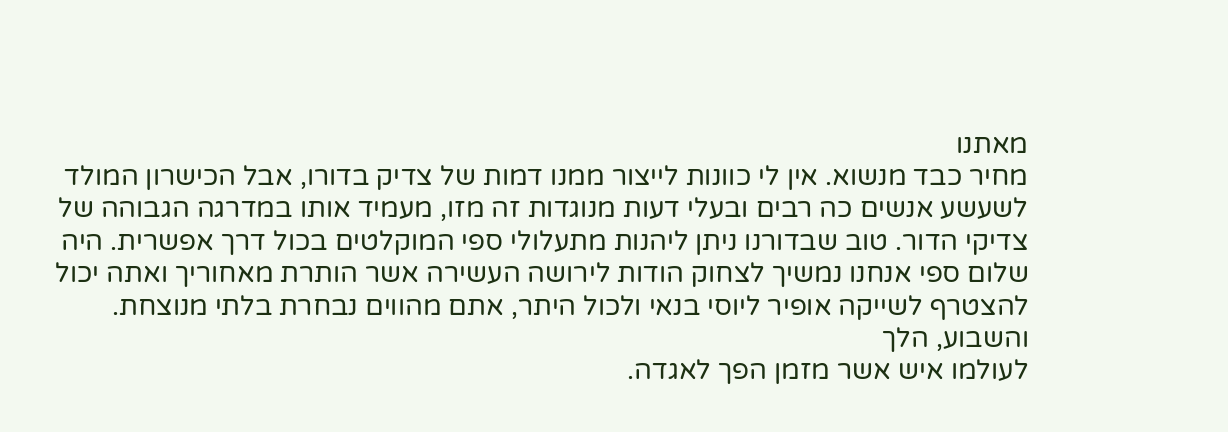מאתנו
מחיר כבד מנשוא. אין לי כוונות לייצור ממנו דמות של צדיק בדורו, אבל הכישרון המולד
לשעשע אנשים כה רבים ובעלי דעות מנוגדות זה מזו, מעמיד אותו במדרגה הגבוהה של
צדיקי הדור. טוב שבדורנו ניתן ליהנות מתעלולי ספי המוקלטים בכול דרך אפשרית. היה
שלום ספי אנחנו נמשיך לצחוק הודות לירושה העשירה אשר הותרת מאחוריך ואתה יכול
להצטרף לשייקה אופיר ליוסי בנאי ולכול היתר, אתם מהווים נבחרת בלתי מנוצחת.
והשבוע, הלך
לעולמו איש אשר מזמן הפך לאגדה.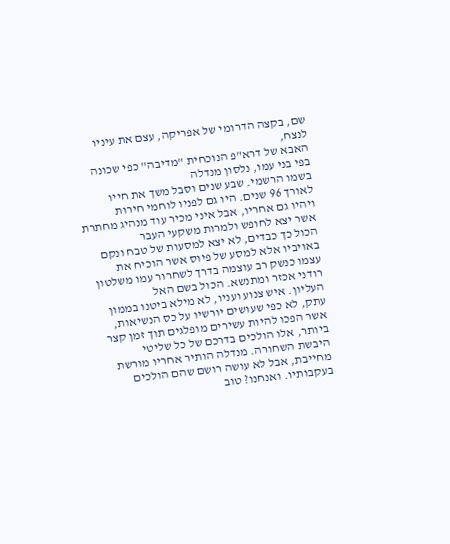שם, בקצה הדרומי של אפריקה, עצם את עיניו לנצח,
האבא של דרא"פ הנוכחית "מדיבה" כפי שכונה בפי בני עמו, נלסון מנדלה
בשמו הרשמי. שבע שנים וסבל משך את חייו לאורך 96 שנים. היו גם לפניו לוחמי חירות
ויהיו גם אחריו, אבל איני מכיר עוד מנהיג מחתרת אשר יצא לחופש ולמרות משקעי העבר
הכול כך כבדים, לא יצא למסעות של טבח ונקם באויביו אלא למסע של פיוס אשר הוכיח את
עצמו כנשק רב עוצמה בדרך לשחרור עמו משלטון רודני אכזר ומתנשא. הכול בשם האל
העליון. איש צנוע ועניו, לא מילא ביטנו בממון עתק, לא כפי שעושים יורשיו על כס הנשיאות,
אשר הפכו להיות עשירים מופלגים תוך זמן קצר ביותר, אלו הולכים בדרכם של כל שליטי
היבשת השחורה. מנדלה הותיר אחריו מורשת מחייבת, אבל לא עושה רושם שהם הולכים
בעקבותיו. ואנחנו? טוב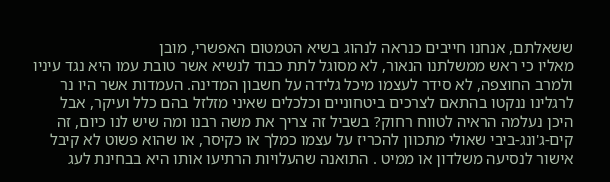ששאלתם, אנחנו חייבים כנראה לנהוג בשיא הטמטום האפשרי, מובן
מאליו כי ראש ממשלתנו הנאור, לא מסוגל לתת כבוד לנשיא אשר טובת עמו היא נגד עיניו
ולמרב החוצפה, לא סידר לעצמו מיכל גלידה על חשבון המדינה. העמדות אשר היו נר
לרגלינו ננקטו בהתאם לצרכים ביטחוניים וכלכלים שאיני מזלזל בהם כלל ועיקר, אבל
היכן נעלמה הראיה לטווח רחוק? בשביל זה צריך את משה רבנו ומה שיש לנו כיום, זה
קים-ג'ונג-ביבי שאולי מתכוון להכריז על עצמו כמלך או כקיסר, או שהוא פשוט לא קיבל
אישור לנסיעה משלדון או ממיט . התואנה שהעלויות הרתיעו אותו היא בבחינת לעג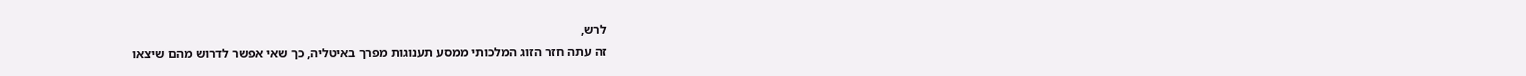לרש,
זה עתה חזר הזוג המלכותי ממסע תענוגות מפרך באיטליה, כך שאי אפשר לדרוש מהם שיצאו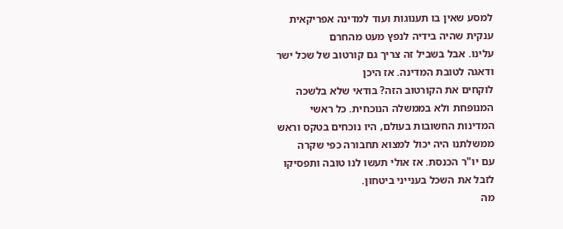למסע שאין בו תענוגות ועוד למדינה אפריקאית ענקית שהיה בידיה לנפץ מעט מהחרם
עלינו. אבל בשביל זה צריך גם קורטוב של שכל ישר ודאגה לטובת המדינה. אז היכן
לוקחים את הקורטוב הזה? בודאי שלא בלשכה המנופחת ולא בממשלה הנוכחית. כל ראשי
המדינות החשובות בעולם, היו נוכחים בטקס וראש ממשלתנו היה יכול למצוא תחבורה כפי שקרה
עם יו"ר הכנסת. אז אולי תעשו לנו טובה ותפסיקו לזבל את השכל בענייני ביטחון.
מה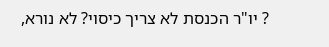? יו"ר הכנסת לא צריך כיסוי? לא נורא,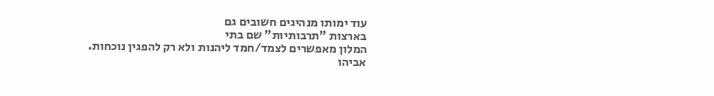עוד ימותו מנהיגים חשובים גם
בארצות "תרבותיות" שם בתי
המלון מאפשרים לצמד/חמד ליהנות ולא רק להפגין נוכחות.
אביהו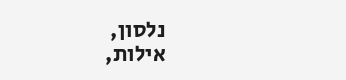נלסון,
אילות,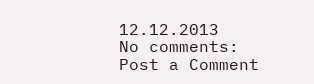12.12.2013
No comments:
Post a Comment